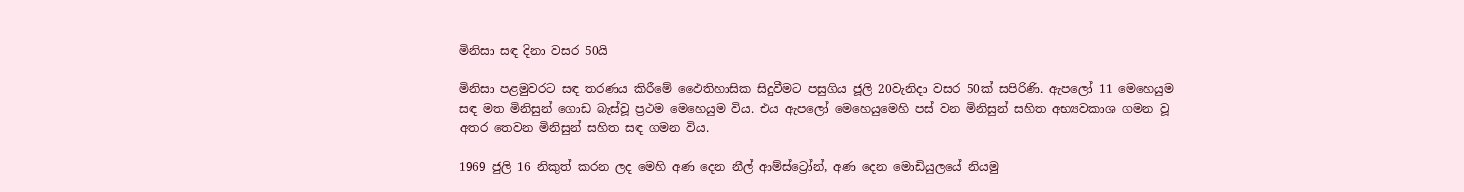මිනිසා සඳ දිනා වසර 50යි

මිනිසා පළමුවරට සඳ තරණය කිරීමේ ඵෛතිහාසික සිදුවීමට පසුගිය ජූලි 20වැනිදා වසර 50ක් සපිරිණි. ඇපලෝ 11 මෙහෙයුම සඳ මත මිනිසුන් ගොඩ බැස්වූ ප්‍රථම මෙහෙයුම විය. එය ඇපලෝ මෙහෙයුමෙහි පස් වන මිනිසුන් සහිත අභ්‍යවකාශ ගමන වූ අතර තෙවන මිනිසුන් සහිත සඳ ගමන විය.

1969 ජුලි 16 නිකුත් කරන ලද මෙහි අණ දෙන නීල් ආම්ස්ට්‍රෝන්, අණ දෙන මොඩියුලයේ නියමු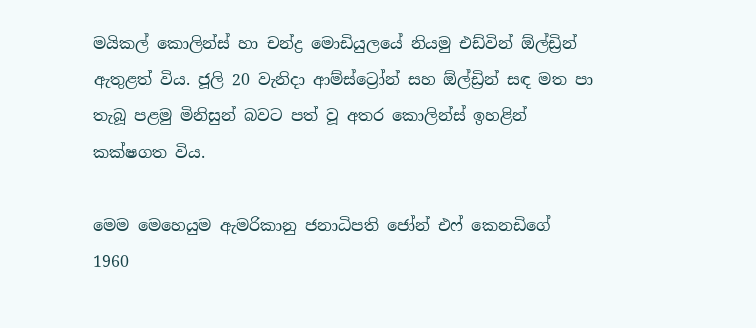මයිකල් කොලින්ස් හා චන්ද්‍ර මොඩියුලයේ නියමු එඩ්වින් ඕල්ඩ්‍රින් ඇතුළත් විය. ජූලි 20 වැනිදා ආම්ස්ට්‍රෝන් සහ ඕල්ඩ්‍රින් සඳ මත පා තැබූ පළමු මිනිසුන් බවට පත් වූ අතර කොලින්ස් ඉහළින් කක්ෂගත විය.

මෙම මෙහෙයුම ඇමරිකානු ජනාධිපති ජෝන් එෆ් කෙනඩිගේ 1960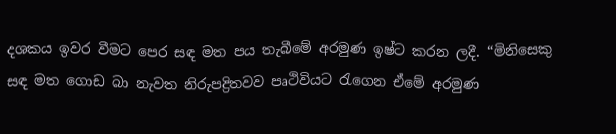දශකය ඉවර වීමට පෙර සඳ මත පය තැබීමේ අරමුණ ඉෂ්ට කරන ලදී. “මිනිසෙකු සඳ මත ගොඩ බා නැවත නිරුපද්‍රිතවව පෘථිවියට රැගෙන ඒමේ අරමුණ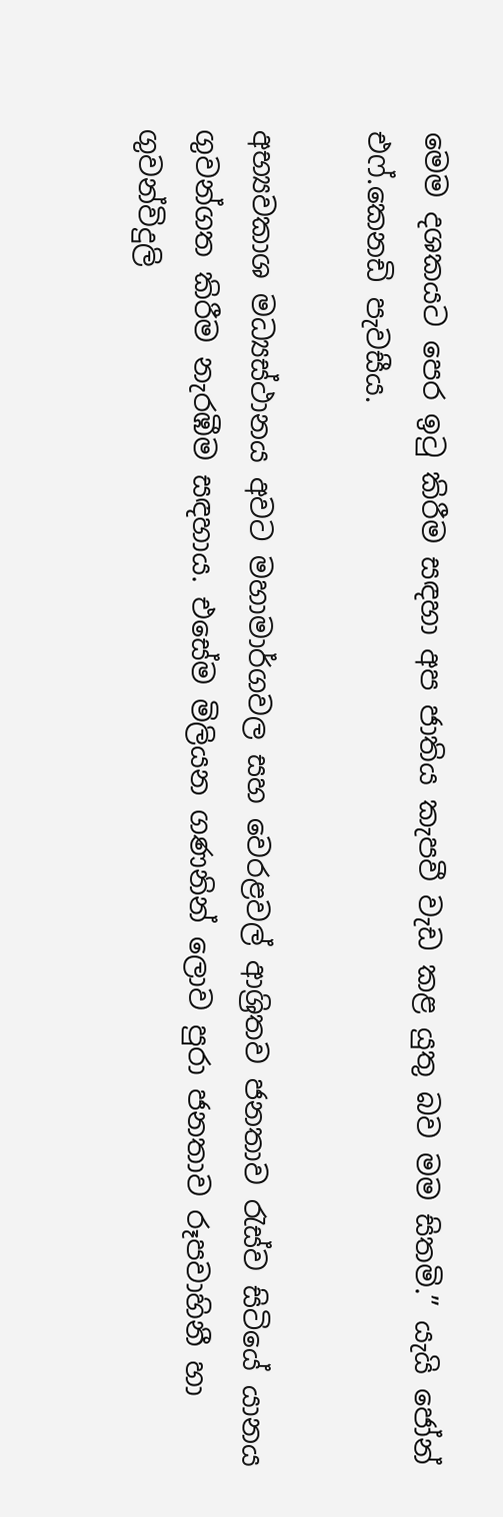මෙම දශකයට පෙර ඉටු කිරීම සඳහා අප ජාතිය කැපවී වැඩ කළ යුතු බව මම සිතමි.” යැයි ජෝන් එෆ්.කෙනඩි පැවසීය.

අභ්‍යවකාශ මධ්‍යස්ථානය අවට මහාමාර්ගවල සහ වෙරළවල් ආශ්‍රිතව ජනතාව රැස්ව සිටියේ යානය ගුවන්ගත කිරීම නැරඹීම සඳහාය. එසේම මිලියන ගණනින් ලොව පුරා ජනතාව රූපවාහිනී හා ගුවන්විදුලි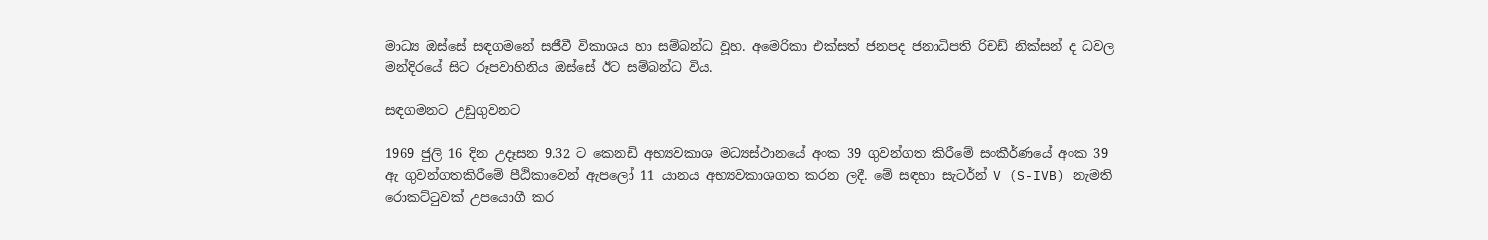මාධ්‍ය ‍ඔස්සේ සඳගමනේ සජීවී විකාශය හා සම්බන්ධ වූහ. අමෙරිකා එක්සත් ජනපද ජනාධිපති රිචඩ් නික්සන් ද ධවල මන්දිරයේ සිට රූපවාහිනිය ඔස්සේ ඊට සම්බන්ධ විය.

සඳගමනට උඩුගුවනට

1969 ජුලි 16 දින උදෑසන 9.32 ට කෙනඩි අභ්‍යවකාශ මධ්‍යස්ථානයේ අංක 39 ගුවන්ගත කිරීමේ සංකීර්ණයේ අංක 39 ඇ ගුවන්ගතකිරීමේ පීඨිකාවෙන් ඇපලෝ 11 යානය අභ්‍යවකාශගත කරන ලදී. මේ සඳහා සැටර්න් V (S-IVB) නැමති රොකට්ටුවක් උපයොගී කර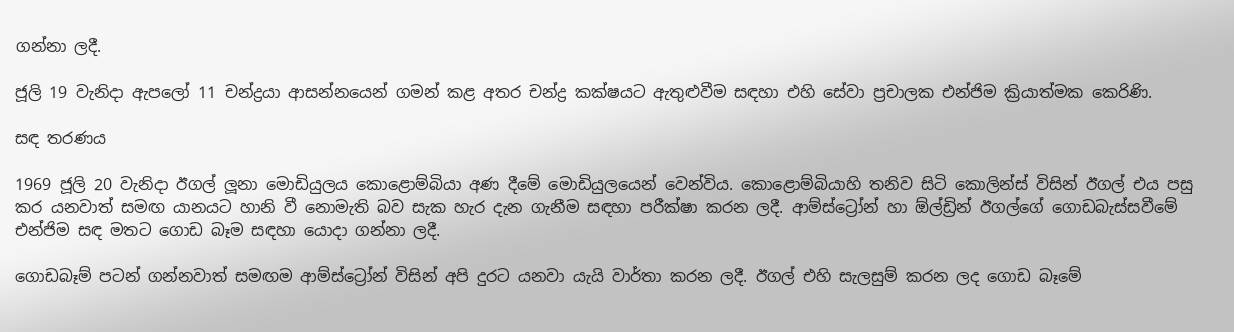ගන්නා ලදී.

ජූලි 19 වැනිදා ඇපලෝ 11 චන්ද්‍රයා ආසන්නයෙන් ගමන් කළ අතර චන්ද්‍ර කක්ෂයට ඇතුළුවීම සඳහා එහි සේවා ප්‍රචාලක එන්ජිම ක්‍රියාත්මක කෙරිණි.

සඳ තරණය

1969 ජූලි 20 වැනිදා ඊගල් ලූනා මොඩියුලය කොළොම්බියා අණ දීමේ මොඩියුලයෙන් වෙන්විය. කොළොම්බියාහි තනිව සිටි කොලින්ස් විසින් ඊගල් එය පසු කර යනවාත් සමඟ යානයට හානි වී නොමැති බව සැක හැර දැන ගැනීම සඳහා පරීක්ෂා කරන ලදී. ආම්ස්ට්‍රෝන් හා ඕල්ඩ්‍රින් ඊගල්ගේ ගොඩබැස්සවීමේ එන්ජිම සඳ මතට ගොඩ බෑම සඳහා යොදා ගන්නා ලදී.

ගොඩබෑම් පටන් ගන්නවාත් සමඟම ආම්ස්ට්‍රෝන් විසින් අපි දුරට යනවා යැයි වාර්තා කරන ලදී. ඊගල් එහි සැලසුම් කරන ලද ගොඩ බෑමේ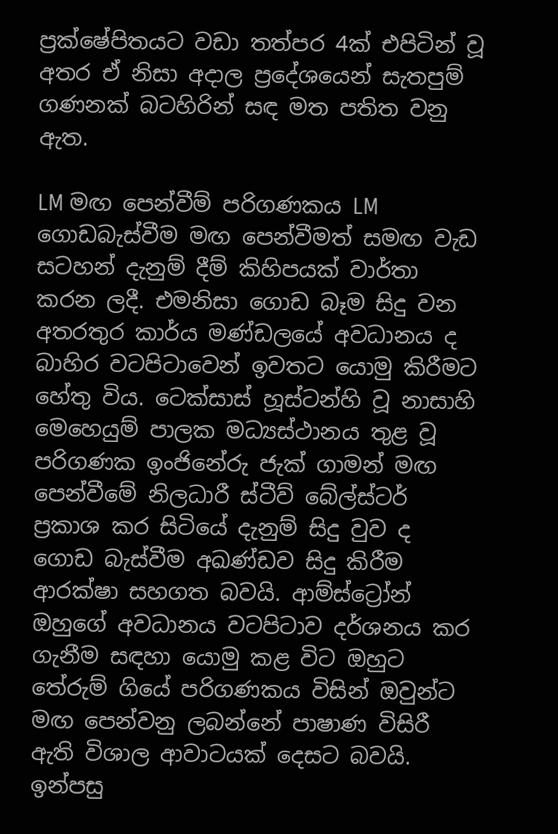ප්‍රක්ෂේපිතයට වඩා තත්පර 4ක් එපිටින් වූ අතර ඒ නිසා අදාල ප්‍රදේශයෙන් සැතපුම් ගණනක් බටහිරින් සඳ මත පතිත වනු ඇත.

LM මඟ පෙන්වීම් පරිගණකය LM ගොඩබැස්වීම මඟ පෙන්වීමත් සමඟ වැඩ සටහන් දැනුම් දීම් කිහිපයක් වාර්තා කරන ලදී. එමනිසා ගොඩ බෑම සිදු වන අතරතුර කාර්ය මණ්ඩලයේ අවධානය ද බාහිර වටපිටාවෙන් ඉවතට යොමු කිරීමට හේතු විය. ටෙක්සාස් හූස්ටන්හි වූ නාසාහි මෙහෙයුම් පාලක මධ්‍යස්ථානය තුළ වූ පරිගණක ඉංජිනේරු ජැක් ගාමන් මඟ පෙන්වීමේ නිලධාරී ස්ටීව් බේල්ස්ටර් ප්‍රකාශ කර සිටියේ දැනුම් සිදු වුව ද ගොඩ බැස්වීම අඛණ්ඩව සිදු කිරීම ආරක්ෂා සහගත බවයි. ආම්ස්ට්‍රෝන් ඔහුගේ අවධානය වටපිටාව දර්ශනය කර ගැනීම සඳහා යොමු කළ විට ඔහුට තේරුම් ගියේ පරිගණකය විසින් ඔවුන්ට මඟ පෙන්වනු ලබන්නේ පාෂාණ විසිරී ඇති විශාල ආවාටයක් දෙසට බවයි. ඉන්පසු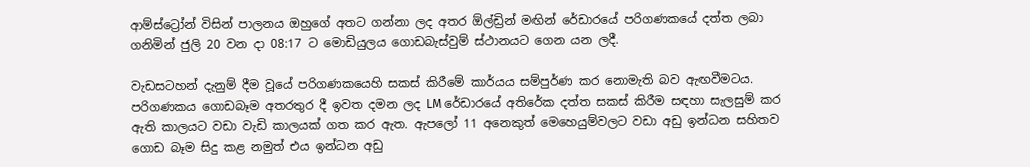ආම්‍ස්ට්‍රෝන් විසින් පාලනය ඔහුගේ අතට ගන්නා ලද අතර ඕල්ඩ්‍රින් මඟින් රේඩා‍රයේ පරිගණකයේ දත්ත ලබා ගනිමින් ජුලි 20 වන දා 08:17 ට මොඩියුලය ගොඩබැස්වුම් ස්ථානයට ගෙන යන ලදී.

වැඩසටහන් දැනුම් දීම වූයේ පරිගණකයෙහි සකස් කිරීමේ කාර්යය සම්පුර්ණ කර නොමැති බව ඇඟවීමටය. පරිගණකය ගොඩබෑම අතරතුර දී ඉවත දමන ලද LM රේඩාරයේ අතිරේක දත්ත සකස් කිරීම සඳහා සැලසුම් කර ඇති කාලයට වඩා වැඩි කාලයක් ගත කර ඇත. ඇපලෝ 11 අනෙකුත් මෙහෙයුම්වලට වඩා අඩු ඉන්ධන සහිතව ගොඩ බෑම සිදු කළ නමුත් එය ඉන්ධන අඩු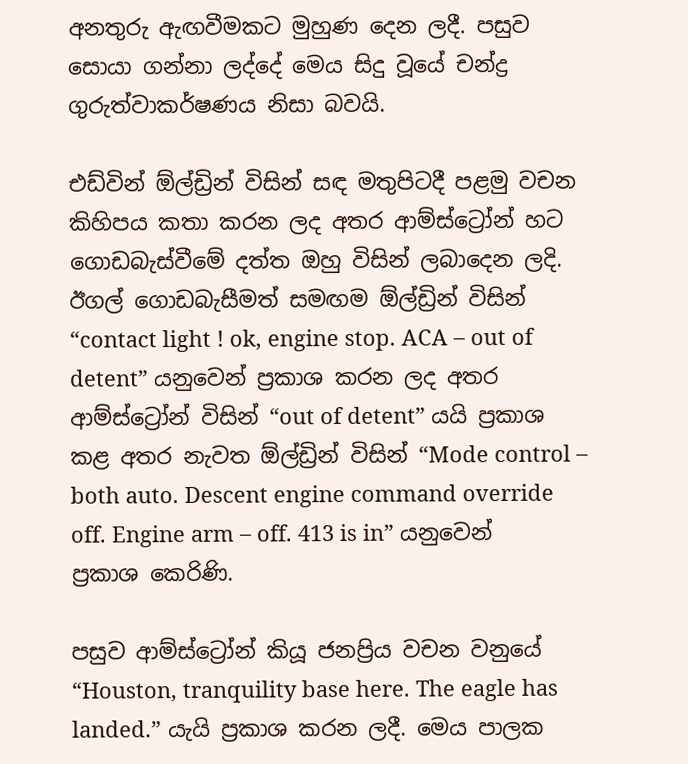අනතුරු ඇඟවීමකට මුහුණ දෙන ලදී. පසුව සොයා ගන්නා ලද්දේ මෙය සිදු වූයේ චන්ද්‍ර ගුරුත්වාකර්ෂණය නිසා බවයි.

එඩ්වින් ඕල්ඩ්‍රින් විසින් සඳ මතුපිටදී පළමු වචන කිහිපය කතා කරන ලද අතර ආම්ස්ට්‍රෝන් හට ගොඩබැස්වීමේ දත්ත ඔහු විසින් ලබාදෙන ලදි. ඊගල් ගොඩබැසීමත් සමඟම ඕල්ඩ්‍රින් විසින් “contact light ! ok, engine stop. ACA – out of detent” යනුවෙන් ප්‍රකාශ කරන ලද අතර ආම්ස්ට්‍රෝන් විසින් “out of detent” යයි ප්‍රකාශ කළ අතර නැවත ඕල්ඩ්‍රින් විසින් “Mode control – both auto. Descent engine command override off. Engine arm – off. 413 is in” යනුවෙන් ප්‍රකාශ කෙරිණි.

පසුව ආම්ස්ට්‍රෝන් කියූ ජනප්‍රිය වචන වනුයේ “Houston, tranquility base here. The eagle has landed.” යැයි ප්‍රකාශ කරන ලදී. මෙය පාලක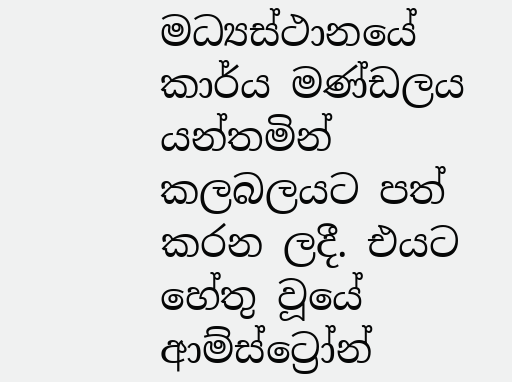මධ්‍යස්ථානයේ කාර්ය මණ්ඩලය යන්තමින් කලබලයට පත් කරන ලදී. එයට හේතු වූයේ ආම්ස්ට්‍රෝන්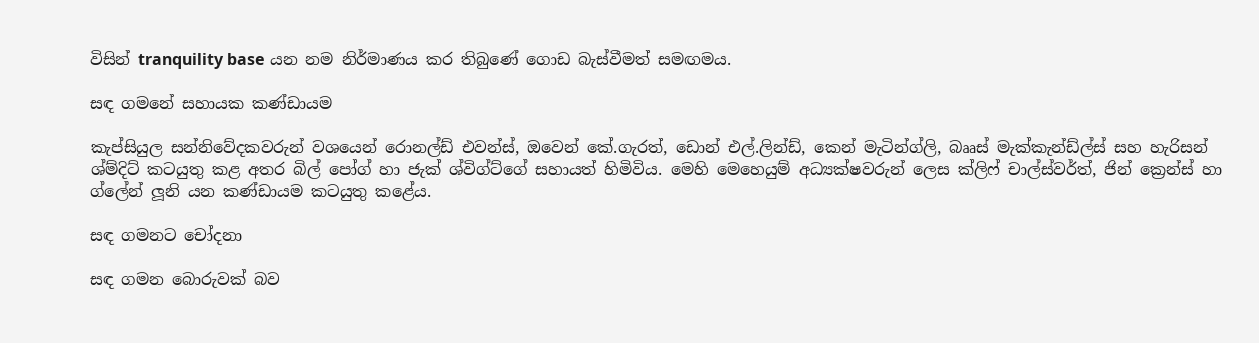විසින් tranquility base යන නම නිර්මාණය කර තිබුණේ ගොඩ බැස්වීමත් සමඟමය.

සඳ ගමනේ සහායක කණ්ඩායම

කැප්සියුල සන්නිවේදකවරුන් වශයෙන් රොනල්ඩ් එවන්ස්, ඔවෙන් කේ.ගැරත්, ඩොන් එල්.ලින්ඩ්, කෙන් මැටින්ග්ලි, බෲස් මැක්කැන්ඩ්ල්ස් සහ හැරිසන් ශ්ම්දිට් කටයුතු කළ අතර බිල් පෝග් හා ජැක් ශ්විග්ට්ගේ සහායත් හිමිවිය. මෙහි මෙහෙයුම් අධ්‍යක්ෂවරුන් ලෙස ක්ලිෆ් චාල්ස්වර්ත්, ජින් ක්‍රෙන්ස් හා ග්ලේන් ලූනි යන කණ්ඩායම කටයුතු කළේය.

සඳ ගමනට චෝදනා

සඳ ගමන බොරුවක් බව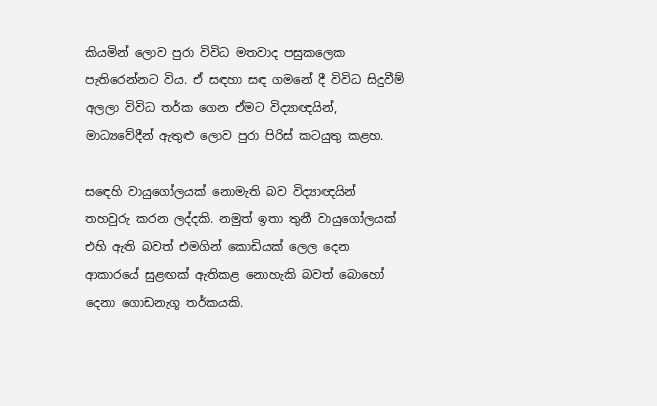කියමින් ලොව පුරා විවිධ මතවාද පසුකලෙක පැතිරෙන්නට විය. ඒ සඳහා සඳ ගමනේ දී විවිධ සිදුවීම් අලලා විවිධ තර්ක ගෙන ඒමට විද්‍යාඥයින්, මාධ්‍යවේදීන් ඇතුළු ලොව පුරා පිරිස් කටයුතු කළහ.

ස‍ඳෙහි වායුගෝලයක් නොමැති බව විද්‍යාඥයින් තහවුරු කරන ලද්දකි. නමුත් ඉතා තුනී වායුගෝලයක් එහි ඇති බවත් එමගින් කොඩියක් ලෙල දෙන ආකාරයේ සුළඟක් ඇතිකළ නොහැකි බවත් බොහෝ දෙනා ගොඩනැගූ තර්කයකි.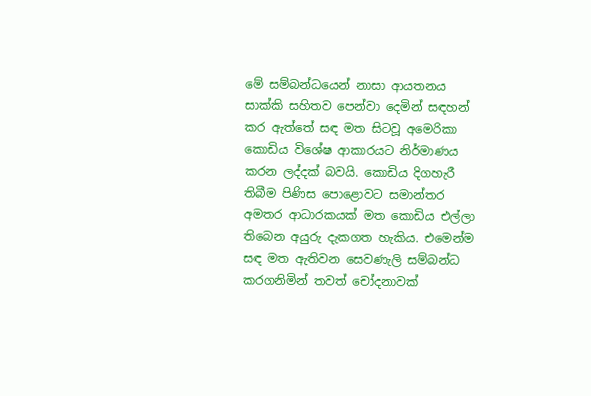මේ සම්බන්ධයෙන් නාසා ආයතනය සාක්කි සහිතව පෙන්වා දෙමින් සඳහන් කර ඇත්තේ සඳ මත සිටවූ ‍අමෙරිකා කොඩිය විශේෂ ආකාරයට නිර්මාණය කරන ලද්දක් බවයි. කොඩිය දිගහැරී තිබීම පිණිස පොළොවට සමාන්තර අමතර ආධාරකයක් මත කොඩිය එල්ලා තිබෙන අයුරු දැකගත හැකිය. එමෙන්ම සඳ මත ඇතිවන සෙවණැලි සම්බන්ධ කරගනිමින් තවත් චෝදනාවක්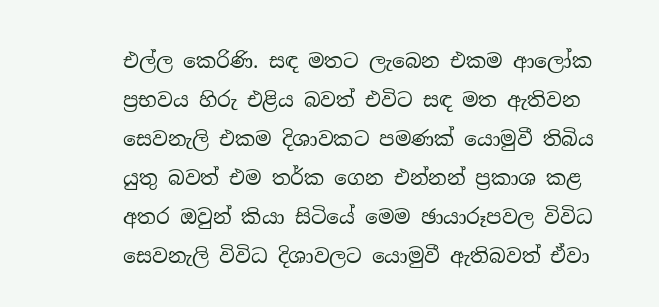එල්ල කෙරිණි. සඳ මතට ලැබෙන එකම ආලෝක ප්‍රභවය හිරු එළිය බවත් එ‍විට සඳ මත ඇතිවන සෙවනැලි එකම දිශාවකට පමණක් යොමුවී තිබිය යුතු බවත් එම තර්ක ගෙන එන්නන් ප්‍රකාශ කළ අතර ඔවුන් කියා සිටියේ මෙම ඡායාරූපවල විවිධ සෙවනැලි විවිධ දිශාවලට යොමුවී ඇතිබවත් ඒවා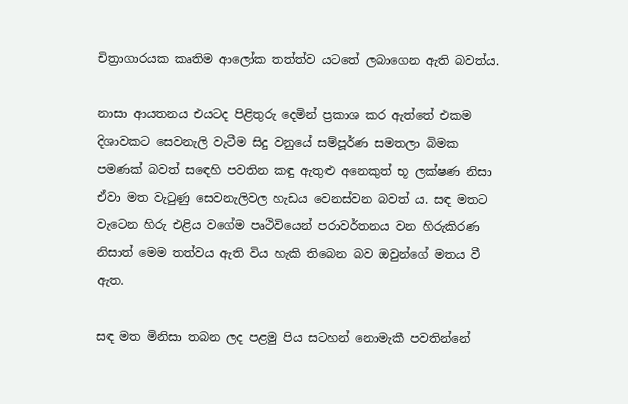චිත්‍රාගාරයක කෘතිම ආලෝක තත්ත්ව යටතේ ලබාගෙන ඇති බවත්ය.

නාසා ආයතනය එයටද පිළිතුරු දෙමින් ප්‍රකාශ කර ඇත්තේ එකම දිශාවකට සෙවනැලි වැටීම සිදු වනුයේ සම්පූර්ණ සමතලා බිමක පමණක් බවත් ස‍ඳෙහි පවතින කඳු ඇතුළු අනෙකුත් භූ ලක්ෂණ නිසා ඒවා මත වැටුණු සෙවනැලිවල හැඩය වෙනස්වන බවත් ය. සඳ මතට වැටෙන හිරු එළිය වගේම පෘථිවියෙන් පරාවර්තනය වන හිරුකිරණ නිසාත් මෙම තත්වය ඇති විය හැකි තිබෙන බව ඔවුන්ගේ මතය වී  ඇත.

සඳ මත මිනිසා තබන ලද පළමු පිය සටහන් නොමැකී පවතින්නේ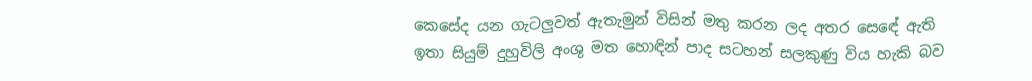කෙසේද යන ගැටලුවත් ඇතැමුන් විසින් මතු කරන ලද අතර ස‍ෙඳේ ඇති ඉතා සියුම් දුහුවිලි අංශු මත හොඳින් පාද සටහන් සලකුණු විය හැකි බව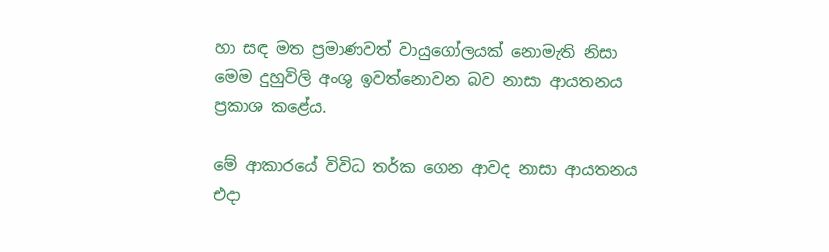හා සඳ මත ප්‍රමාණවත් වායුගෝලයක් නොමැති නිසා මෙම දුහුවිලි අංශු ඉවත්නොවන බව නාසා ආයතනය ප්‍රකාශ කළේය.

මේ ආකාරයේ විවිධ තර්ක ගෙන ආවද නාසා ආයතනය එදා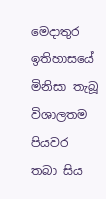මෙදාතුර ඉතිහාසයේ මිනිසා තැබූ විශාලතම පියවර තබා සිය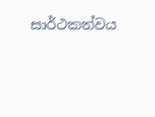සාර්ථකත්වය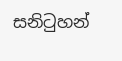සනිටුහන්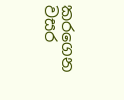කරගෙන වසර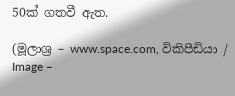50ක් ගතවී ඇත.

(මූලාශ්‍ර – www.space.com, විකිපීඩියා / Image –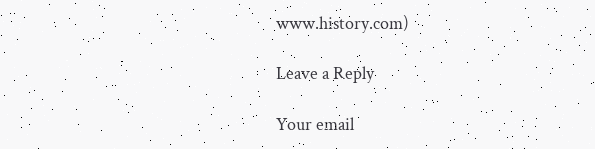www.history.com)

Leave a Reply

Your email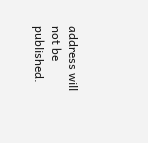address will not be published.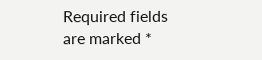Required fields are marked *